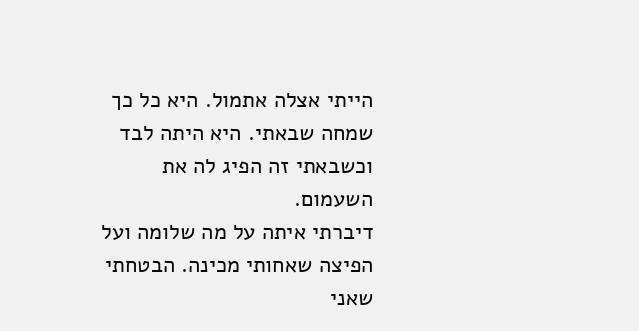הייתי אצלה אתמול. היא כל כך שמחה שבאתי. היא היתה לבד וכשבאתי זה הפיג לה את השעמום.
דיברתי איתה על מה שלומה ועל הפיצה שאחותי מכינה. הבטחתי שאני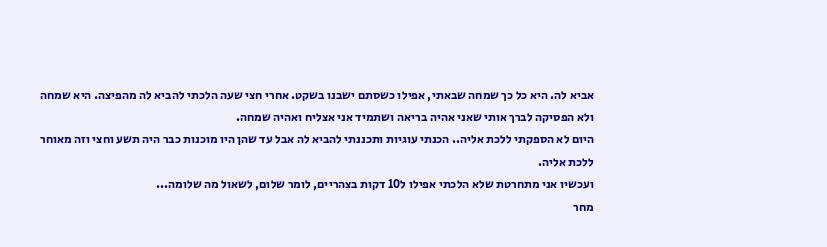אביא לה. היא כל כך שמחה שבאתי, אפילו כשסתם ישבנו בשקט. אחרי חצי שעה הלכתי להביא לה מהפיצה. היא שמחה ולא הפסיקה לברך אותי שאני אהיה בריאה ושתמיד אני אצליח ואהיה שמחה.
היום לא הספקתי ללכת אליה.. הכנתי עוגיות ותכננתי להביא לה אבל עד שהן היו מוכנות כבר היה תשע וחצי וזה מאוחר ללכת אליה.
ועכשיו אני מתחרטת שלא הלכתי אפילו ל10 דקות בצהריים, לומר שלום, לשאול מה שלומה...
מחר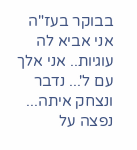בבוקר בעז"ה אני אביא לה עוגיות.. אני אלך עם ל'... נדבר ונצחק איתה... נפצה על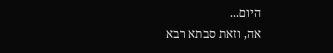היום...
אה, וזאת סבתא רבא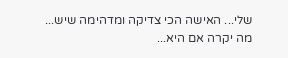שלי... האישה הכי צדיקה ומדהימה שיש...
מה יקרה אם היא...